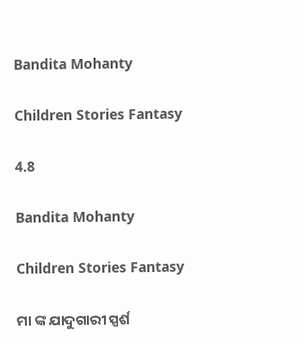Bandita Mohanty

Children Stories Fantasy

4.8

Bandita Mohanty

Children Stories Fantasy

ମା ଙ୍କ ଯାଦୁଗାରୀ ସ୍ପର୍ଶ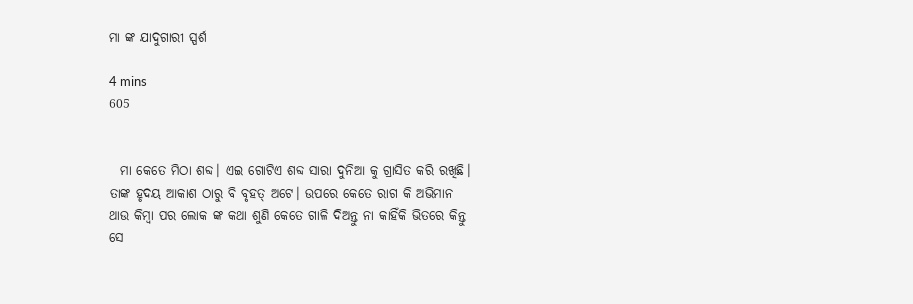ମା ଙ୍କ ଯାଦୁଗାରୀ ସ୍ପର୍ଶ

4 mins
605


  ମା କେତେ ମିଠା ଶବ୍ଦ। ଏଇ ଗୋଟିଏ ଶବ୍ଦ ସାରା ଦୁନିଆ କୁ ଗ୍ରାସିତ କରି ରଖିଛି। ତାଙ୍କ ହୃଦୟ ଆକାଶ ଠାରୁ ବି ବୃହତ୍ ଅଟେ। ଉପରେ କେତେ ରାଗ କି ଅଭିମାନ ଥାଉ କିମ୍ବା ପର ଲୋକ ଙ୍କ କଥା ଶୁଣି କେତେ ଗାଳି ଦିଅନ୍ତୁ ନା କାହିଁକି ଭିତରେ କିନ୍ତୁ ସେ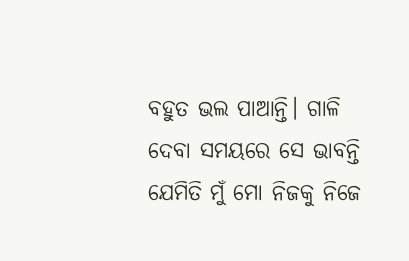ବହୁତ ଭଲ ପାଆନ୍ତି। ଗାଳି ଦେବା ସମୟରେ ସେ ଭାବନ୍ତି ଯେମିତି ମୁଁ ମୋ ନିଜକୁ ନିଜେ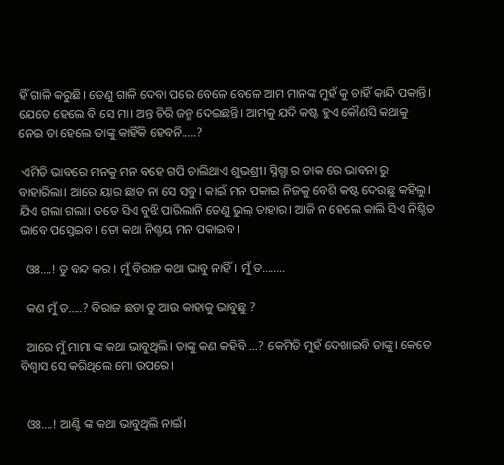ହିଁ ଗାଳି କରୁଛି। ତେଣୁ ଗାଳି ଦେବା ପରେ ବେଳେ ବେଳେ ଆମ ମାନଙ୍କ ମୁହଁ କୁ ଚାହିଁ କାନ୍ଦି ପକାନ୍ତି। ଯେତେ ହେଲେ ବି ସେ ମା। ଅନ୍ତ ଚିରି ଜନ୍ମ ଦେଇଛନ୍ତି। ଆମକୁ ଯଦି କଷ୍ଟ ହୁଏ କୌଣସି କଥାକୁ ନେଇ ତା ହେଲେ ତାଙ୍କୁ କାହିଁକି ହେବନି.....?

 ଏମିତି ଭାବରେ ମନକୁ ମନ ବହେ ଗପି ଚାଲିଥାଏ ଶୁଭଶ୍ରୀ। ସ୍ନିଗ୍ଧା ର ଡାକ ରେ ଭାବନା ରୁ ବାହାରିଲା। ଆରେ ୟାର ଛାଡ ନା ସେ ସବୁ। କାଇଁ ମନ ପକାଇ ନିଜକୁ ବେଶି କଷ୍ଟ ଦେଉଛୁ କହିଲୁ। ଯିଏ ଗଲା ଗଲା। ତତେ ସିଏ ବୁଝି ପାରିଲାନି ତେଣୁ ଭୁଲ୍ ତାହାର। ଆଜି ନ ହେଲେ କାଲି ସିଏ ନିଶ୍ଚିତ ଭାବେ ପସ୍ତେଇବ। ତୋ କଥା ନିଶ୍ଚୟ ମନ ପକାଇବ।

  ଓଃ....! ତୁ ବନ୍ଦ କର । ମୁଁ ବିରାଜ କଥା ଭାବୁ ନାହିଁ। ମୁଁ ତ........

  କଣ ମୁଁ ତ.....? ବିରାଜ ଛଡା ତୁ ଆଉ କାହାକୁ ଭାବୁଛୁ ?

  ଆରେ ମୁଁ ମାମା ଙ୍କ କଥା ଭାବୁଥିଲି। ତାଙ୍କୁ କଣ କହିବି ...? କେମିତି ମୁହଁ ଦେଖାଇବି ତାଙ୍କୁ। କେତେ ବିଶ୍ବାସ ସେ କରିଥିଲେ ମୋ ଉପରେ।


  ଓଃ....! ଆଣ୍ଟି ଙ୍କ କଥା ଭାବୁଥିଲି ନାଇଁ।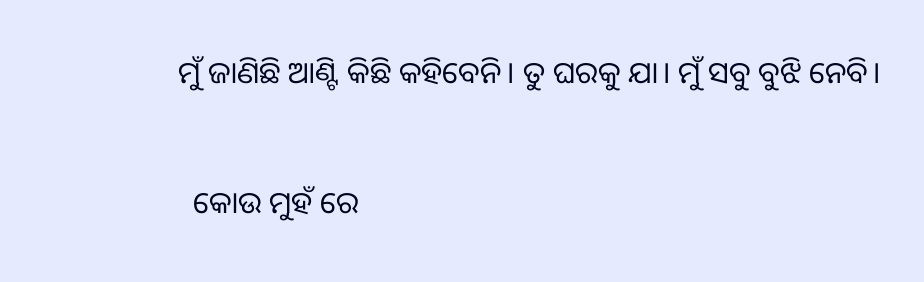ମୁଁ ଜାଣିଛି ଆଣ୍ଟି କିଛି କହିବେନି। ତୁ ଘରକୁ ଯା। ମୁଁ ସବୁ ବୁଝି ନେବି।

  କୋଉ ମୁହଁ ରେ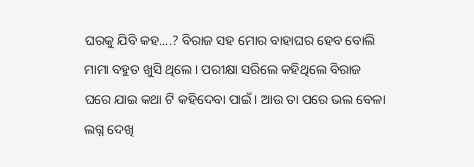ଘରକୁ ଯିବି କହ....? ବିରାଜ ସହ ମୋର ବାହାଘର ହେବ ବୋଲି ମାମା ବହୁତ ଖୁସି ଥିଲେ। ପରୀକ୍ଷା ସରିଲେ କହିଥିଲେ ବିରାଜ ଘରେ ଯାଇ କଥା ଟି କହିଦେବା ପାଇଁ। ଆଉ ତା ପରେ ଭଲ ବେଳା ଲଗ୍ନ ଦେଖି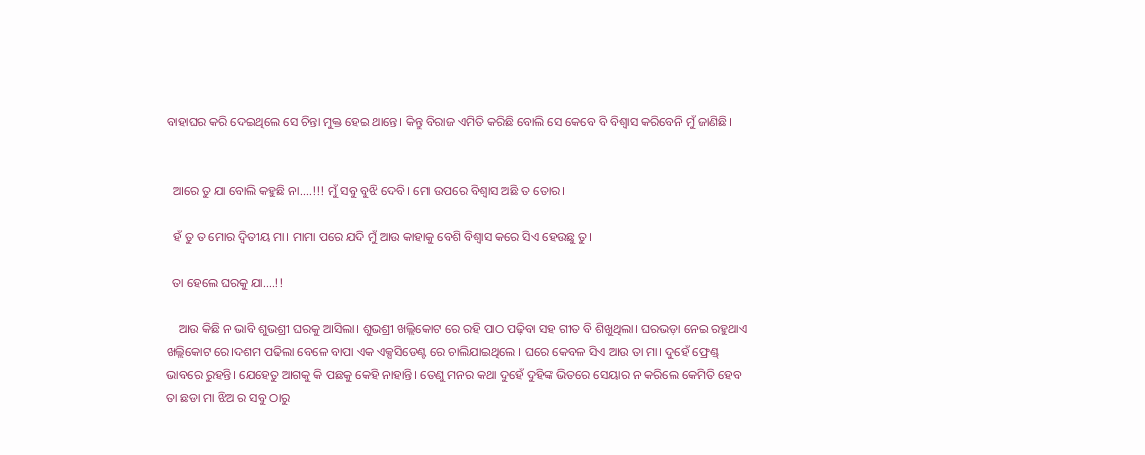ବାହାଘର କରି ଦେଇଥିଲେ ସେ ଚିନ୍ତା ମୁକ୍ତ ହେଇ ଥାନ୍ତେ। କିନ୍ତୁ ବିରାଜ ଏମିତି କରିଛି ବୋଲି ସେ କେବେ ବି ବିଶ୍ବାସ କରିବେନି ମୁଁ ଜାଣିଛି।


  ଆରେ ତୁ ଯା ବୋଲି କହୁଛି ନା....!!! ମୁଁ ସବୁ ବୁଝି ଦେବି। ମୋ ଉପରେ ବିଶ୍ବାସ ଅଛି ତ ତୋର।

  ହଁ ତୁ ତ ମୋର ଦ୍ଵିତୀୟ ମା। ମାମା ପରେ ଯଦି ମୁଁ ଆଉ କାହାକୁ ବେଶି ବିଶ୍ବାସ କରେ ସିଏ ହେଉଛୁ ତୁ।

  ତା ହେଲେ ଘରକୁ ଯା....!!

    ଆଉ କିଛି ନ ଭାବି ଶୁଭଶ୍ରୀ ଘରକୁ ଆସିଲା। ଶୁଭଶ୍ରୀ ଖଲ୍ଲିକୋଟ ରେ ରହି ପାଠ ପଢ଼ିବା ସହ ଗୀତ ବି ଶିଖୁଥିଲା। ଘରଭଡ଼ା ନେଇ ରହୁଥାଏ ଖଲ୍ଲିକୋଟ ରେ।ଦଶମ ପଢିଲା ବେଳେ ବାପା ଏକ ଏକ୍ସସିଡେଣ୍ଟ ରେ ଚାଲିଯାଇଥିଲେ । ଘରେ କେବଳ ସିଏ ଆଉ ତା ମା। ଦୁହେଁ ଫ୍ରେଣ୍ଡ୍ ଭାବରେ ରୁହନ୍ତି। ଯେହେତୁ ଆଗକୁ କି ପଛକୁ କେହି ନାହାନ୍ତି। ତେଣୁ ମନର କଥା ଦୁହେଁ ଦୁହିଙ୍କ ଭିତରେ ସେୟାର ନ କରିଲେ କେମିତି ହେବ ତା ଛଡା ମା ଝିଅ ର ସବୁ ଠାରୁ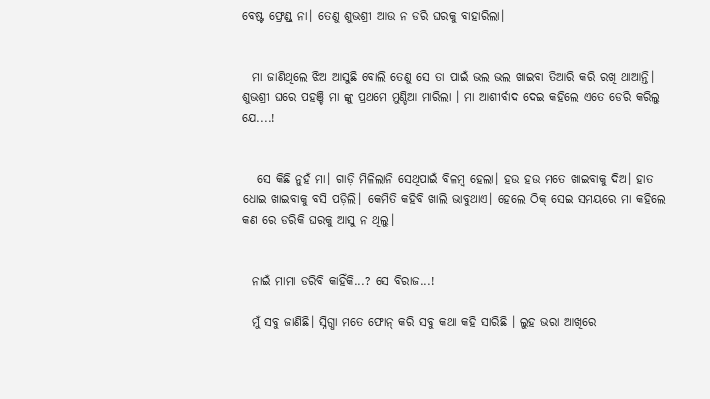ବେଷ୍ଟ ଫ୍ରେଣ୍ଡ୍ ନା। ତେଣୁ ଶୁଭଶ୍ରୀ ଆଉ ନ ଡରି ଘରକୁ ବାହାରିଲା।


  ମା ଜାଣିଥିଲେ ଝିଅ ଆସୁଛି ବୋଲି ତେଣୁ ସେ ତା ପାଇଁ ଭଲ ଭଲ ଖାଇବା ତିଆରି କରି ରଖି ଥାଆନ୍ତି। ଶୁଭଶ୍ରୀ ଘରେ ପହଞ୍ଚି ମା ଙ୍କୁ ପ୍ରଥମେ ମୁଣ୍ଡିଆ ମାରିଲା । ମା ଆଶୀର୍ବାଦ ଦେଇ କହିଲେ ଏତେ ଡେରି କରିଲୁ ଯେ....!


   ସେ କିଛି ନୁହଁ ମା। ଗାଡ଼ି ମିଳିଲାନି ସେଥିପାଇଁ ବିଳମ୍ବ ହେଲା। ହଉ ହଉ ମତେ ଖାଇବାକୁ ଦିଅ। ହାତ ଧୋଇ ଖାଇବାକୁ ବସି ପଡ଼ିଲି। କେମିତି କହିବି ଖାଲି ଭାବୁଥାଏ। ହେଲେ ଠିକ୍ ସେଇ ସମୟରେ ମା କହିଲେ କଣ ରେ ଡରିକି ଘରକୁ ଆସୁ ନ ଥିଲୁ।


  ନାଇଁ ମାମା ଡରିବି କାହିଁକି...? ସେ ବିରାଜ...!

  ମୁଁ ସବୁ ଜାଣିଛି। ସ୍ନିଗ୍ଧା ମତେ ଫୋନ୍ କରି ସବୁ କଥା କହି ସାରିଛି । ଲୁହ ଭରା ଆଖିରେ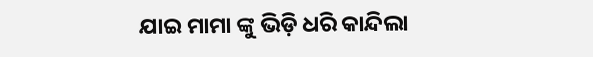ଯାଇ ମାମା ଙ୍କୁ ଭିଡ଼ି ଧରି କାନ୍ଦିଲା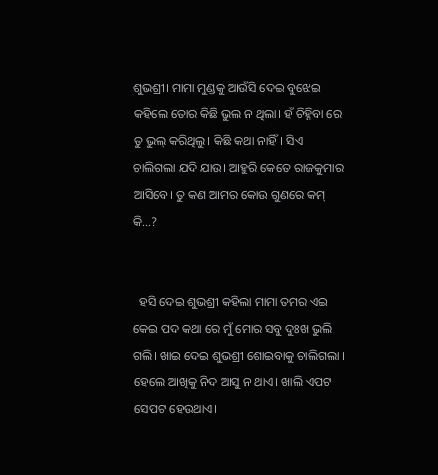ଶୁଭଶ୍ରୀ। ମାମା ମୁଣ୍ଡକୁ ଆଉଁସି ଦେଇ ବୁଝେଇ କହିଲେ ତୋର କିଛି ଭୁଲ ନ ଥିଲା। ହଁ ଚିହ୍ନିବା ରେ ତୁ ଭୁଲ୍ କରିଥିଲୁ। କିଛି କଥା ନାହିଁ। ସିଏ ଚାଲିଗଲା ଯଦି ଯାଉ। ଆହୁରି କେତେ ରାଜକୁମାର ଆସିବେ। ତୁ କଣ ଆମର କୋଉ ଗୁଣରେ କମ୍ କି...?


  ହସି ଦେଇ ଶୁଭଶ୍ରୀ କହିଲା ମାମା ତମର ଏଇ କେଇ ପଦ କଥା ରେ ମୁଁ ମୋର ସବୁ ଦୁଃଖ ଭୁଲି ଗଲି। ଖାଇ ଦେଇ ଶୁଭଶ୍ରୀ ଶୋଇବାକୁ ଚାଲିଗଲା । ହେଲେ ଆଖିକୁ ନିଦ ଆସୁ ନ ଥାଏ। ଖାଲି ଏପଟ ସେପଟ ହେଉଥାଏ।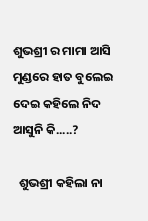ଶୁଭଶ୍ରୀ ର ମାମା ଆସି ମୁଣ୍ଡରେ ହାତ ବୁଲେଇ ଦେଇ କହିଲେ ନିଦ ଆସୁନି କି.....?

  ଶୁଭଶ୍ରୀ କହିଲା ନା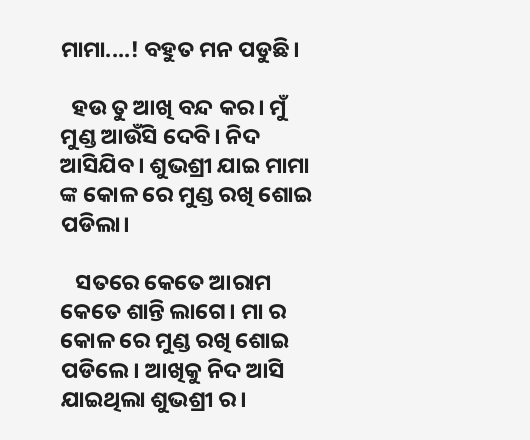ମାମା....! ବହୁତ ମନ ପଡୁଛି।

  ହଉ ତୁ ଆଖି ବନ୍ଦ କର। ମୁଁ ମୁଣ୍ଡ ଆଉଁସି ଦେବି। ନିଦ ଆସିଯିବ। ଶୁଭଶ୍ରୀ ଯାଇ ମାମା ଙ୍କ କୋଳ ରେ ମୁଣ୍ଡ ରଖି ଶୋଇ ପଡିଲା।

   ସତରେ କେତେ ଆରାମ କେତେ ଶାନ୍ତି ଲାଗେ। ମା ର କୋଳ ରେ ମୁଣ୍ଡ ରଖି ଶୋଇ ପଡିଲେ। ଆଖିକୁ ନିଦ ଆସି ଯାଇଥିଲା ଶୁଭଶ୍ରୀ ର।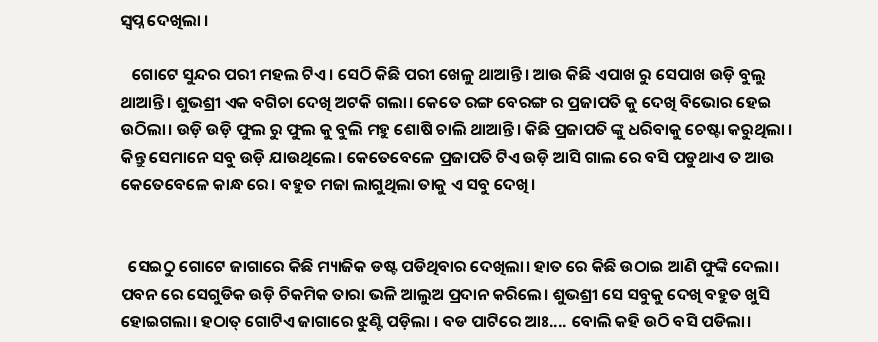ସ୍ବପ୍ନ ଦେଖିଲା ।

   ଗୋଟେ ସୁନ୍ଦର ପରୀ ମହଲ ଟିଏ। ସେଠି କିଛି ପରୀ ଖେଳୁ ଥାଆନ୍ତି। ଆଉ କିଛି ଏପାଖ ରୁ ସେପାଖ ଉଡ଼ି ବୁଲୁ ଥାଆନ୍ତି। ଶୁଭଶ୍ରୀ ଏକ ବଗିଚା ଦେଖି ଅଟକି ଗଲା। କେତେ ରଙ୍ଗ ବେରଙ୍ଗ ର ପ୍ରଜାପତି କୁ ଦେଖି ବିଭୋର ହେଇ ଉଠିଲା। ଉଡ଼ି ଉଡ଼ି ଫୁଲ ରୁ ଫୁଲ କୁ ବୁଲି ମହୁ ଶୋଷି ଚାଲି ଥାଆନ୍ତି। କିଛି ପ୍ରଜାପତି ଙ୍କୁ ଧରିବାକୁ ଚେଷ୍ଟା କରୁଥିଲା । କିନ୍ତୁ ସେମାନେ ସବୁ ଉଡ଼ି ଯାଉଥିଲେ। କେତେବେଳେ ପ୍ରଜାପତି ଟିଏ ଉଡ଼ି ଆସି ଗାଲ ରେ ବସି ପଡୁଥାଏ ତ ଆଉ କେତେବେଳେ କାନ୍ଧ ରେ। ବହୁତ ମଜା ଲାଗୁଥିଲା ତାକୁ ଏ ସବୁ ଦେଖି।


  ସେଇଠୁ ଗୋଟେ ଜାଗାରେ କିଛି ମ୍ୟାଜିକ ଡଷ୍ଟ ପଡିଥିବାର ଦେଖିଲା। ହାତ ରେ କିଛି ଉଠାଇ ଆଣି ଫୁଙ୍କି ଦେଲା। ପବନ ରେ ସେଗୁଡିକ ଉଡ଼ି ଚିକମିକ ତାରା ଭଳି ଆଲୁଅ ପ୍ରଦାନ କରିଲେ। ଶୁଭଶ୍ରୀ ସେ ସବୁକୁ ଦେଖି ବହୁତ ଖୁସି ହୋଇଗଲା। ହଠାତ୍ ଗୋଟିଏ ଜାଗାରେ ଝୁଣ୍ଟି ପଡ଼ିଲା । ବଡ ପାଟିରେ ଆଃ.... ବୋଲି କହି ଉଠି ବସି ପଡିଲା।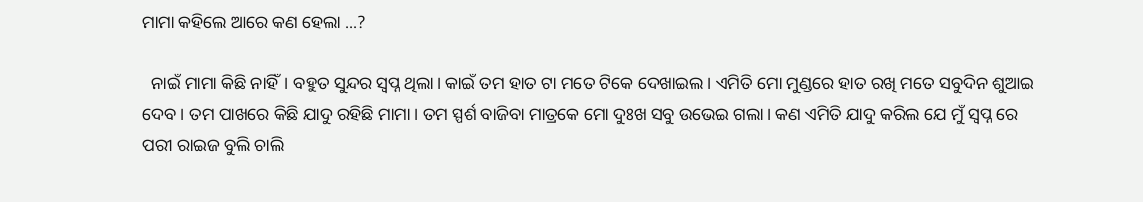ମାମା କହିଲେ ଆରେ କଣ ହେଲା ...?

  ନାଇଁ ମାମା କିଛି ନାହିଁ। ବହୁତ ସୁନ୍ଦର ସ୍ୱପ୍ନ ଥିଲା। କାଇଁ ତମ ହାତ ଟା ମତେ ଟିକେ ଦେଖାଇଲ। ଏମିତି ମୋ ମୁଣ୍ଡରେ ହାତ ରଖି ମତେ ସବୁଦିନ ଶୁଆଇ ଦେବ। ତମ ପାଖରେ କିଛି ଯାଦୁ ରହିଛି ମାମା। ତମ ସ୍ପର୍ଶ ବାଜିବା ମାତ୍ରକେ ମୋ ଦୁଃଖ ସବୁ ଉଭେଇ ଗଲା। କଣ ଏମିତି ଯାଦୁ କରିଲ ଯେ ମୁଁ ସ୍ବପ୍ନ ରେ ପରୀ ରାଇଜ ବୁଲି ଚାଲି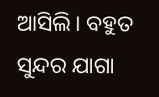ଆସିଲି। ବହୁତ ସୁନ୍ଦର ଯାଗା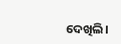ଦେଖିଲି।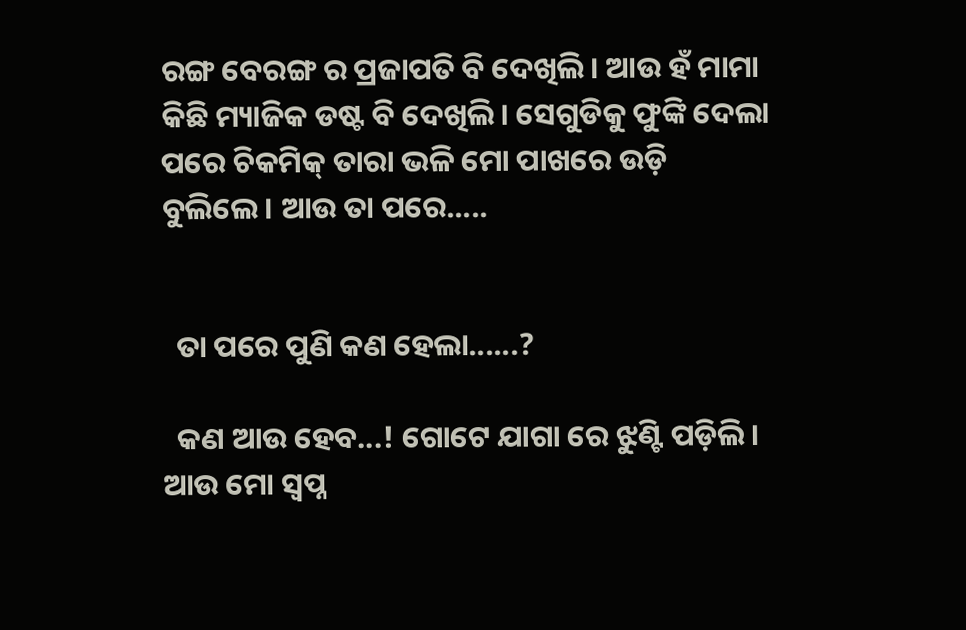ରଙ୍ଗ ବେରଙ୍ଗ ର ପ୍ରଜାପତି ବି ଦେଖିଲି। ଆଉ ହଁ ମାମା କିଛି ମ୍ୟାଜିକ ଡଷ୍ଟ ବି ଦେଖିଲି। ସେଗୁଡିକୁ ଫୁଙ୍କି ଦେଲା ପରେ ଚିକମିକ୍ ତାରା ଭଳି ମୋ ପାଖରେ ଉଡ଼ି ବୁଲିଲେ। ଆଉ ତା ପରେ.....


  ତା ପରେ ପୁଣି କଣ ହେଲା......?

  କଣ ଆଉ ହେବ...! ଗୋଟେ ଯାଗା ରେ ଝୁଣ୍ଟି ପଡ଼ିଲି। ଆଉ ମୋ ସ୍ଵପ୍ନ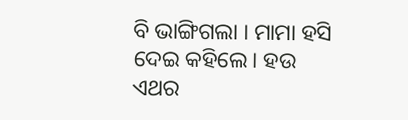ବି ଭାଙ୍ଗିଗଲା । ମାମା ହସି ଦେଇ କହିଲେ। ହଉ ଏଥର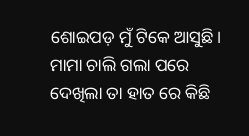ଶୋଇପଡ଼ ମୁଁ ଟିକେ ଆସୁଛି। ମାମା ଚାଲି ଗଲା ପରେ ଦେଖିଲା ତା ହାତ ରେ କିଛି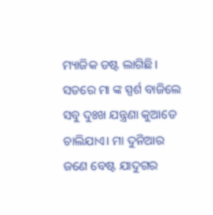ମ୍ୟାଜିକ ଡଷ୍ଟ ଲାଗିଛି। ସତରେ ମା ଙ୍କ ସ୍ପର୍ଶ ବାଜିଲେ ସବୁ ଦୁଃଖ ଯନ୍ତ୍ରଣା କୁଆଡେ ଚାଲିଯାଏ। ମା ଦୁନିଆର ଜଣେ ବେଷ୍ଟ ଯାଦୁଗର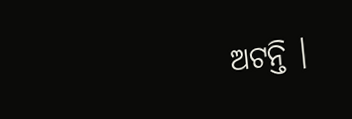ଅଟନ୍ତି ।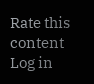Rate this content
Log in